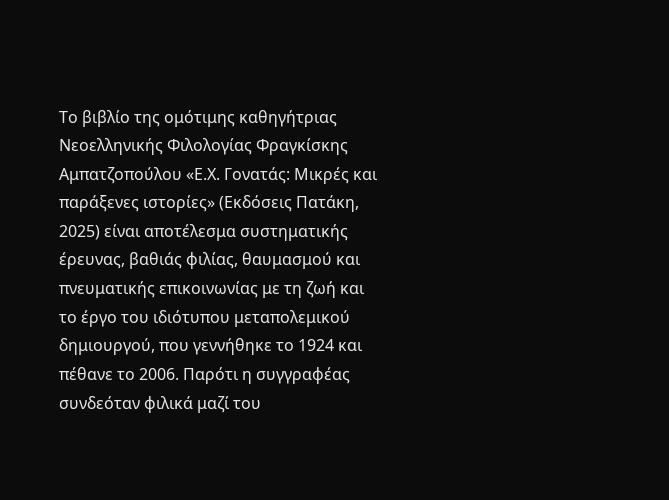Το βιβλίο της ομότιμης καθηγήτριας Νεοελληνικής Φιλολογίας Φραγκίσκης Αμπατζοπούλου «Ε.Χ. Γονατάς: Μικρές και παράξενες ιστορίες» (Εκδόσεις Πατάκη, 2025) είναι αποτέλεσμα συστηματικής έρευνας, βαθιάς φιλίας, θαυμασμού και πνευματικής επικοινωνίας με τη ζωή και το έργο του ιδιότυπου μεταπολεμικού δημιουργού, που γεννήθηκε το 1924 και πέθανε το 2006. Παρότι η συγγραφέας συνδεόταν φιλικά μαζί του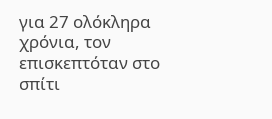για 27 ολόκληρα χρόνια, τον επισκεπτόταν στο σπίτι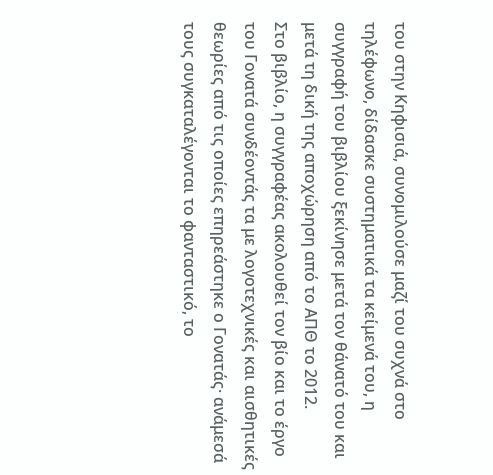του στην Κηφισιά, συνομιλούσε μαζί του συχνά στο τηλέφωνο, δίδασκε συστηματικά τα κείμενά του, η συγγραφή του βιβλίου ξεκίνησε μετά τον θάνατό του και μετά τη δική της αποχώρηση από το ΑΠΘ το 2012.
Στο βιβλίο, η συγγραφέας ακολουθεί τον βίο και το έργο του Γονατά συνδέοντάς τα με λογοτεχνικές και αισθητικές θεωρίες από τις οποίες επηρεάστηκε ο Γονατάς· ανάμεσά τους συγκαταλέγονται το φανταστικό, το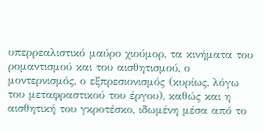υπερρεαλιστικό μαύρο χιούμορ, τα κινήματα του ρομαντισμού και του αισθητισμού, ο μοντερνισμός, ο εξπρεσιονισμός (κυρίως, λόγω του μεταφραστικού του έργου), καθώς και η αισθητική του γκροτέσκο, ιδωμένη μέσα από το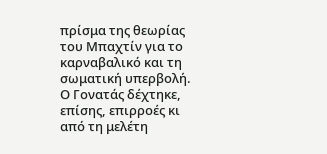πρίσμα της θεωρίας του Μπαχτίν για το καρναβαλικό και τη σωματική υπερβολή. Ο Γονατάς δέχτηκε, επίσης, επιρροές κι από τη μελέτη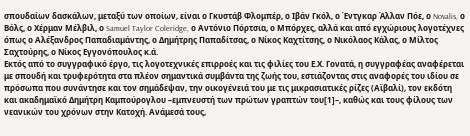σπουδαίων δασκάλων, μεταξύ των οποίων, είναι ο Γκυστάβ Φλομπέρ, ο Ιβάν Γκόλ, ο Έντγκαρ Άλλαν Πόε, ο Novalis, ο Βόλς, ο Χέρμαν Μέλβιλ, ο Samuel Taylor Coleridge, ο Αντόνιο Πόρτσια, ο Μπόρχες, αλλά και από εγχώριους λογοτέχνες όπως ο Αλέξανδρος Παπαδιαμάντης, ο Δημήτρης Παπαδίτσας, ο Νίκος Καχτίτσης, ο Νικόλαος Κάλας, ο Μίλτος Σαχτούρης, ο Νίκος Εγγονόπουλος κ.ά.
Εκτός από το συγγραφικό έργο, τις λογοτεχνικές επιρροές και τις φιλίες του Ε.Χ. Γονατά, η συγγραφέας αναφέρεται με σπουδή και τρυφερότητα στα πλέον σημαντικά συμβάντα της ζωής του, εστιάζοντας στις αναφορές του ιδίου σε πρόσωπα που συνάντησε και τον σημάδεψαν, την οικογένειά του με τις μικρασιατικές ρίζες (Αϊβαλί), τον εκδότη και ακαδημαϊκό Δημήτρη Καμπούρογλου –εμπνευστή των πρώτων γραπτών του[1]–, καθώς και τους φίλους των νεανικών του χρόνων στην Κατοχή. Ανάμεσά τους,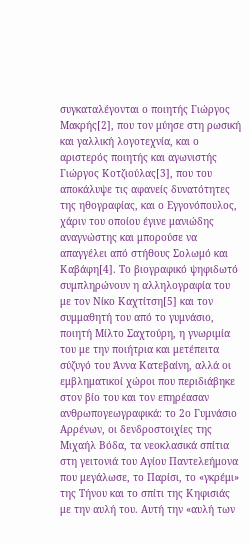συγκαταλέγονται ο ποιητής Γιώργος Μακρής[2], που τον μύησε στη ρωσική και γαλλική λογοτεχνία, και ο αριστερός ποιητής και αγωνιστής Γιώργος Κοτζιούλας[3], που του αποκάλυψε τις αφανείς δυνατότητες της ηθογραφίας, και ο Εγγονόπουλος, χάριν του οποίου έγινε μανιώδης αναγνώστης και μπορούσε να απαγγέλει από στήθους Σολωμό και Καβάφη[4]. Το βιογραφικό ψηφιδωτό συμπληρώνουν η αλληλογραφία του με τον Νίκο Καχτίτση[5] και τον συμμαθητή του από το γυμνάσιο, ποιητή Μίλτο Σαχτούρη, η γνωριμία του με την ποιήτρια και μετέπειτα σύζυγό του Άννα Κατεβαίνη, αλλά οι εμβληματικοί χώροι που περιδιάβηκε στον βίο του και τον επηρέασαν ανθρωπογεωγραφικά: το 2ο Γυμνάσιο Αρρένων, οι δενδροστοιχίες της Μιχαήλ Βόδα, τα νεοκλασικά σπίτια στη γειτονιά του Αγίου Παντελεήμονα που μεγάλωσε, το Παρίσι, το «γκρέμι» της Τήνου και το σπίτι της Κηφισιάς με την αυλή του. Αυτή την «αυλή των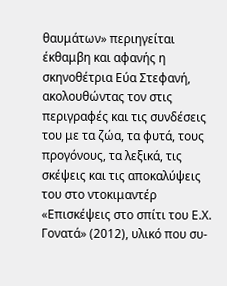θαυμάτων» περιηγείται έκθαμβη και αφανής η σκηνοθέτρια Εύα Στεφανή, ακολουθώντας τον στις περιγραφές και τις συνδέσεις του με τα ζώα, τα φυτά, τους προγόνους, τα λεξικά, τις σκέψεις και τις αποκαλύψεις του στο ντοκιμαντέρ «Επισκέψεις στο σπίτι του Ε.Χ. Γονατά» (2012), υλικό που συ-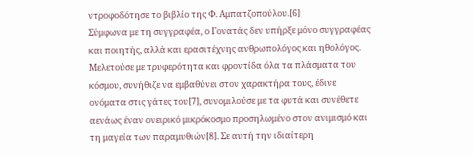ντροφοδότησε το βιβλίο της Φ. Αμπατζοπούλου.[6]
Σύμφωνα με τη συγγραφέα, ο Γονατάς δεν υπήρξε μόνο συγγραφέας και ποιητής, αλλά και ερασιτέχνης ανθρωπολόγος και ηθολόγος. Μελετούσε με τρυφερότητα και φροντίδα όλα τα πλάσματα του κόσμου, συνήθιζε να εμβαθύνει στον χαρακτήρα τους, έδινε ονόματα στις γάτες του[7], συνομιλούσε με τα φυτά και συνέθετε αενάως έναν ονειρικό μικρόκοσμο προσηλωμένο στον ανιμισμό και τη μαγεία των παραμυθιών[8]. Σε αυτή την ιδιαίτερη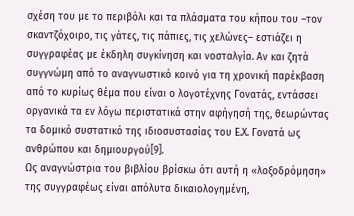σχέση του με το περιβόλι και τα πλάσματα του κήπου του –τον σκαντζόχοιρο, τις γάτες, τις πάπιες, τις χελώνες– εστιάζει η συγγραφέας με έκδηλη συγκίνηση και νοσταλγία. Αν και ζητά συγγνώμη από το αναγνωστικό κοινό για τη χρονική παρέκβαση από το κυρίως θέμα που είναι ο λογοτέχνης Γονατάς, εντάσσει οργανικά τα εν λόγω περιστατικά στην αφήγησή της, θεωρώντας τα δομικό συστατικό της ιδιοσυστασίας του Ε.Χ. Γονατά ως ανθρώπου και δημιουργού[9].
Ως αναγνώστρια του βιβλίου βρίσκω ότι αυτή η «λοξοδρόμηση» της συγγραφέως είναι απόλυτα δικαιολογημένη,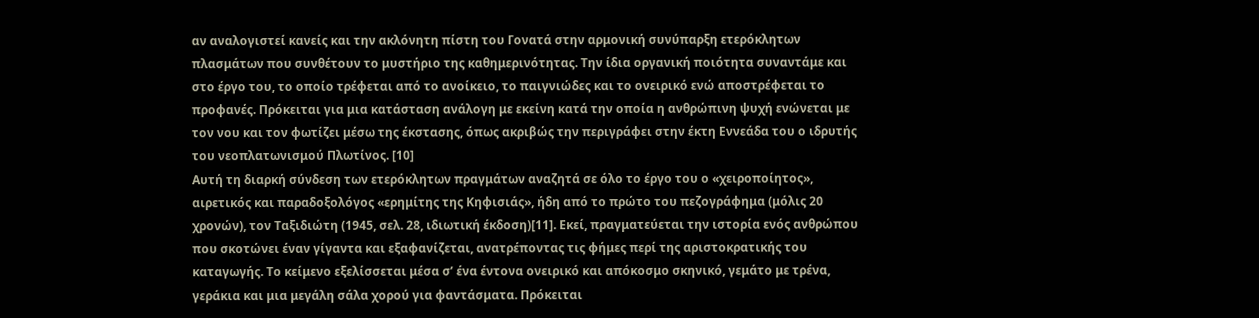αν αναλογιστεί κανείς και την ακλόνητη πίστη του Γονατά στην αρμονική συνύπαρξη ετερόκλητων πλασμάτων που συνθέτουν το μυστήριο της καθημερινότητας. Την ίδια οργανική ποιότητα συναντάμε και στο έργο του, το οποίο τρέφεται από το ανοίκειο, το παιγνιώδες και το ονειρικό ενώ αποστρέφεται το προφανές. Πρόκειται για μια κατάσταση ανάλογη με εκείνη κατά την οποία η ανθρώπινη ψυχή ενώνεται με τον νου και τον φωτίζει μέσω της έκστασης, όπως ακριβώς την περιγράφει στην έκτη Εννεάδα του ο ιδρυτής του νεοπλατωνισμού Πλωτίνος. [10]
Αυτή τη διαρκή σύνδεση των ετερόκλητων πραγμάτων αναζητά σε όλο το έργο του ο «χειροποίητος», αιρετικός και παραδοξολόγος «ερημίτης της Κηφισιάς», ήδη από το πρώτο του πεζογράφημα (μόλις 20 χρονών), τον Ταξιδιώτη (1945, σελ. 28, ιδιωτική έκδοση)[11]. Εκεί, πραγματεύεται την ιστορία ενός ανθρώπου που σκοτώνει έναν γίγαντα και εξαφανίζεται, ανατρέποντας τις φήμες περί της αριστοκρατικής του καταγωγής. Το κείμενο εξελίσσεται μέσα σ’ ένα έντονα ονειρικό και απόκοσμο σκηνικό, γεμάτο με τρένα, γεράκια και μια μεγάλη σάλα χορού για φαντάσματα. Πρόκειται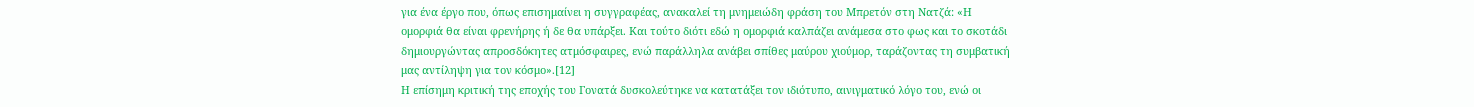για ένα έργο που, όπως επισημαίνει η συγγραφέας, ανακαλεί τη μνημειώδη φράση του Μπρετόν στη Νατζά: «Η ομορφιά θα είναι φρενήρης ή δε θα υπάρξει. Και τούτο διότι εδώ η ομορφιά καλπάζει ανάμεσα στο φως και το σκοτάδι δημιουργώντας απροσδόκητες ατμόσφαιρες, ενώ παράλληλα ανάβει σπίθες μαύρου χιούμορ, ταράζοντας τη συμβατική μας αντίληψη για τον κόσμο».[12]
Η επίσημη κριτική της εποχής του Γονατά δυσκολεύτηκε να κατατάξει τον ιδιότυπο, αινιγματικό λόγο του, ενώ οι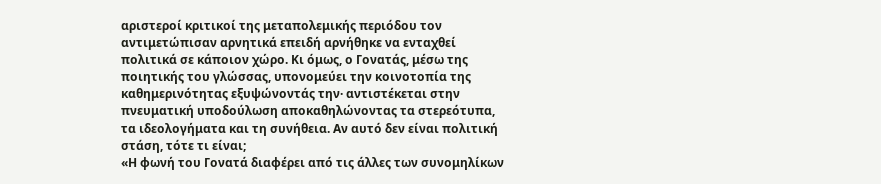αριστεροί κριτικοί της μεταπολεμικής περιόδου τον αντιμετώπισαν αρνητικά επειδή αρνήθηκε να ενταχθεί πολιτικά σε κάποιον χώρο. Κι όμως, ο Γονατάς, μέσω της ποιητικής του γλώσσας, υπονομεύει την κοινοτοπία της καθημερινότητας εξυψώνοντάς την· αντιστέκεται στην πνευματική υποδούλωση αποκαθηλώνοντας τα στερεότυπα, τα ιδεολογήματα και τη συνήθεια. Αν αυτό δεν είναι πολιτική στάση, τότε τι είναι;
«Η φωνή του Γονατά διαφέρει από τις άλλες των συνομηλίκων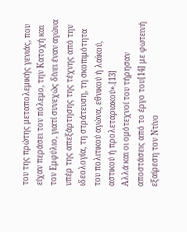του της πρώτης μεταπολεμικής γενιάς, που είχαν περάσει τον πόλεμο, την Κατοχή και τον Εμφύλιο, γιατί συνεχώς δίνει έναν αγώνα υπέρ της απεξάρτησης της τέχνης από την ιδεολογία, τη στράτευση, τη σκοπιμότητα του πολιτικού αγώνα, εθνικού ή λαϊκού, αστικού ή προλεταριακού».[13]
Αλλά και οι ομότεχνοί του τήρησαν αποστάσεις από το έργο του[14] με φωτεινή εξαίρεση τον Ντίνο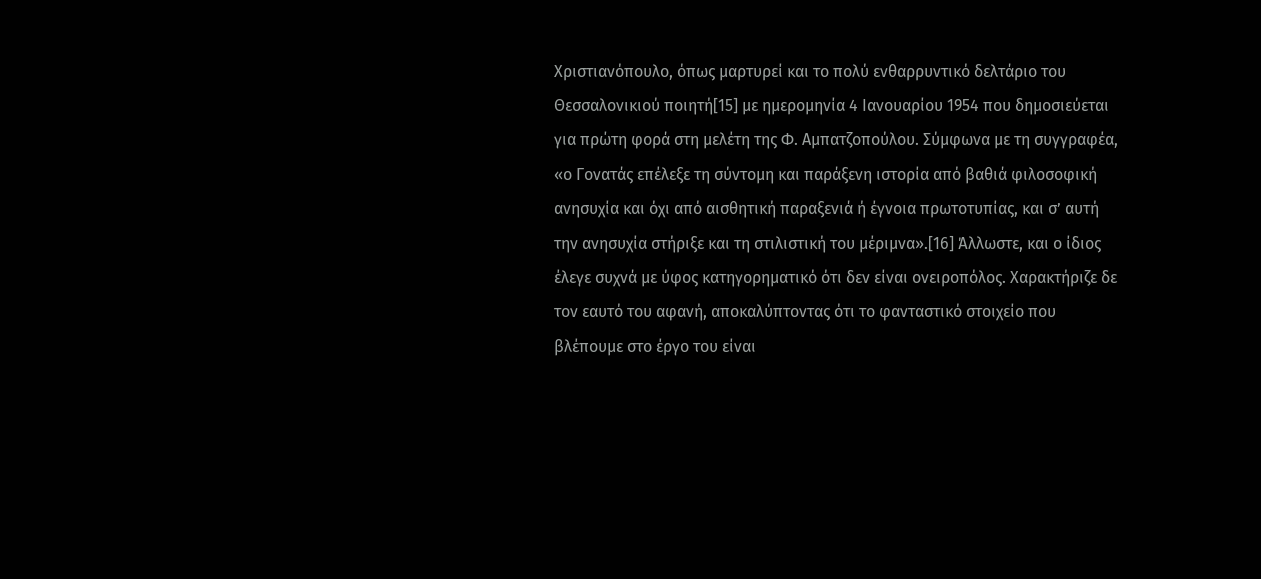Χριστιανόπουλο, όπως μαρτυρεί και το πολύ ενθαρρυντικό δελτάριο του Θεσσαλονικιού ποιητή[15] με ημερομηνία 4 Ιανουαρίου 1954 που δημοσιεύεται για πρώτη φορά στη μελέτη της Φ. Αμπατζοπούλου. Σύμφωνα με τη συγγραφέα, «ο Γονατάς επέλεξε τη σύντομη και παράξενη ιστορία από βαθιά φιλοσοφική ανησυχία και όχι από αισθητική παραξενιά ή έγνοια πρωτοτυπίας, και σ’ αυτή την ανησυχία στήριξε και τη στιλιστική του μέριμνα».[16] Άλλωστε, και ο ίδιος έλεγε συχνά με ύφος κατηγορηματικό ότι δεν είναι ονειροπόλος. Χαρακτήριζε δε τον εαυτό του αφανή, αποκαλύπτοντας ότι το φανταστικό στοιχείο που βλέπουμε στο έργο του είναι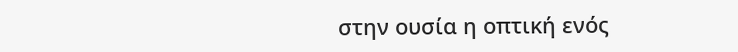στην ουσία η οπτική ενός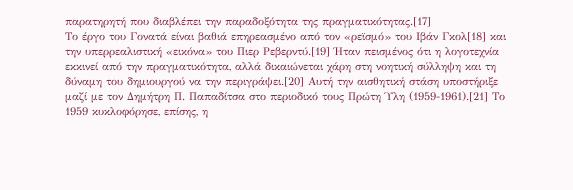παρατηρητή που διαβλέπει την παραδοξότητα της πραγματικότητας.[17]
Το έργο του Γονατά είναι βαθιά επηρεασμένο από τον «ρεϊσμό» του Ιβάν Γκολ[18] και την υπερρεαλιστική «εικόνα» του Πιερ Ρεβερντύ.[19] Ήταν πεισμένος ότι η λογοτεχνία εκκινεί από την πραγματικότητα, αλλά δικαιώνεται χάρη στη νοητική σύλληψη και τη δύναμη του δημιουργού να την περιγράψει.[20] Αυτή την αισθητική στάση υποστήριξε μαζί με τον Δημήτρη Π. Παπαδίτσα στο περιοδικό τους Πρώτη Ύλη (1959-1961).[21] Το 1959 κυκλοφόρησε, επίσης, η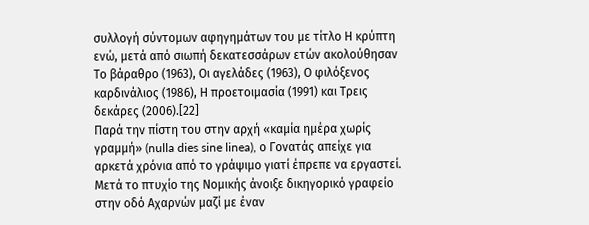συλλογή σύντομων αφηγημάτων του με τίτλο Η κρύπτη ενώ, μετά από σιωπή δεκατεσσάρων ετών ακολούθησαν Το βάραθρο (1963), Οι αγελάδες (1963), Ο φιλόξενος καρδινάλιος (1986), Η προετοιμασία (1991) και Τρεις δεκάρες (2006).[22]
Παρά την πίστη του στην αρχή «καμία ημέρα χωρίς γραμμή» (nulla dies sine linea), ο Γονατάς απείχε για αρκετά χρόνια από το γράψιμο γιατί έπρεπε να εργαστεί. Μετά το πτυχίο της Νομικής άνοιξε δικηγορικό γραφείο στην οδό Αχαρνών μαζί με έναν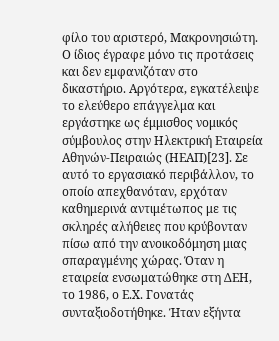φίλο του αριστερό, Μακρονησιώτη. Ο ίδιος έγραφε μόνο τις προτάσεις και δεν εμφανιζόταν στο δικαστήριο. Αργότερα, εγκατέλειψε το ελεύθερο επάγγελμα και εργάστηκε ως έμμισθος νομικός σύμβουλος στην Ηλεκτρική Εταιρεία Αθηνών-Πειραιώς (ΗΕΑΠ)[23]. Σε αυτό το εργασιακό περιβάλλον, το οποίο απεχθανόταν, ερχόταν καθημερινά αντιμέτωπος με τις σκληρές αλήθειες που κρύβονταν πίσω από την ανοικοδόμηση μιας σπαραγμένης χώρας. Όταν η εταιρεία ενσωματώθηκε στη ΔΕΗ, το 1986, ο Ε.Χ. Γονατάς συνταξιοδοτήθηκε. Ήταν εξήντα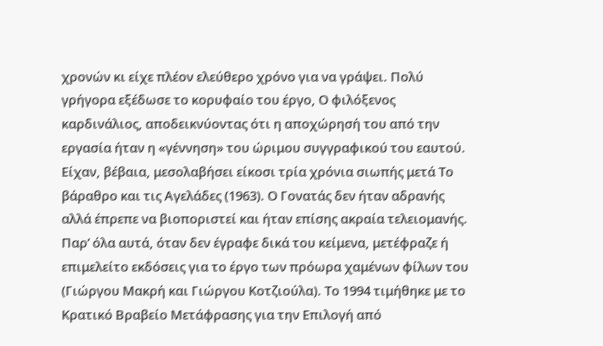χρονών κι είχε πλέον ελεύθερο χρόνο για να γράψει. Πολύ γρήγορα εξέδωσε το κορυφαίο του έργο, Ο φιλόξενος καρδινάλιος, αποδεικνύοντας ότι η αποχώρησή του από την εργασία ήταν η «γέννηση» του ώριμου συγγραφικού του εαυτού. Είχαν, βέβαια, μεσολαβήσει είκοσι τρία χρόνια σιωπής μετά Το βάραθρο και τις Αγελάδες (1963). Ο Γονατάς δεν ήταν αδρανής αλλά έπρεπε να βιοποριστεί και ήταν επίσης ακραία τελειομανής. Παρ’ όλα αυτά, όταν δεν έγραφε δικά του κείμενα, μετέφραζε ή επιμελείτο εκδόσεις για το έργο των πρόωρα χαμένων φίλων του (Γιώργου Μακρή και Γιώργου Κοτζιούλα). Το 1994 τιμήθηκε με το Κρατικό Βραβείο Μετάφρασης για την Επιλογή από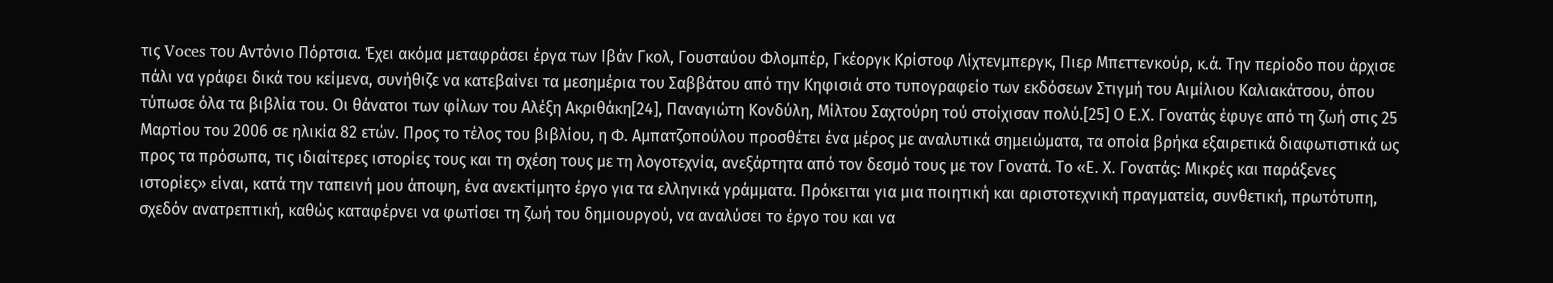τις Voces του Αντόνιο Πόρτσια. Έχει ακόμα μεταφράσει έργα των Ιβάν Γκολ, Γουσταύου Φλομπέρ, Γκέοργκ Kρίστοφ Λίχτενμπεργκ, Πιερ Μπεττενκούρ, κ.ά. Την περίοδο που άρχισε πάλι να γράφει δικά του κείμενα, συνήθιζε να κατεβαίνει τα μεσημέρια του Σαββάτου από την Κηφισιά στο τυπογραφείο των εκδόσεων Στιγμή του Αιμίλιου Καλιακάτσου, όπου τύπωσε όλα τα βιβλία του. Οι θάνατοι των φίλων του Αλέξη Ακριθάκη[24], Παναγιώτη Κονδύλη, Μίλτου Σαχτούρη τού στοίχισαν πολύ.[25] Ο Ε.Χ. Γονατάς έφυγε από τη ζωή στις 25 Μαρτίου του 2006 σε ηλικία 82 ετών. Προς το τέλος του βιβλίου, η Φ. Αμπατζοπούλου προσθέτει ένα μέρος με αναλυτικά σημειώματα, τα οποία βρήκα εξαιρετικά διαφωτιστικά ως προς τα πρόσωπα, τις ιδιαίτερες ιστορίες τους και τη σχέση τους με τη λογοτεχνία, ανεξάρτητα από τον δεσμό τους με τον Γονατά. Το «Ε. Χ. Γονατάς: Μικρές και παράξενες ιστορίες» είναι, κατά την ταπεινή μου άποψη, ένα ανεκτίμητο έργο για τα ελληνικά γράμματα. Πρόκειται για μια ποιητική και αριστοτεχνική πραγματεία, συνθετική, πρωτότυπη, σχεδόν ανατρεπτική, καθώς καταφέρνει να φωτίσει τη ζωή του δημιουργού, να αναλύσει το έργο του και να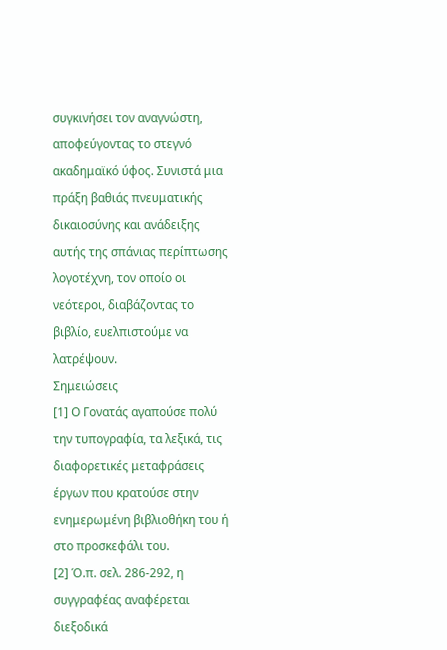συγκινήσει τον αναγνώστη, αποφεύγοντας το στεγνό ακαδημαϊκό ύφος. Συνιστά μια πράξη βαθιάς πνευματικής δικαιοσύνης και ανάδειξης αυτής της σπάνιας περίπτωσης λογοτέχνη, τον οποίο οι νεότεροι, διαβάζοντας το βιβλίο, ευελπιστούμε να λατρέψουν.
Σημειώσεις
[1] Ο Γονατάς αγαπούσε πολύ την τυπογραφία, τα λεξικά, τις διαφορετικές μεταφράσεις έργων που κρατούσε στην ενημερωμένη βιβλιοθήκη του ή στο προσκεφάλι του.
[2] Ό.π. σελ. 286-292, η συγγραφέας αναφέρεται διεξοδικά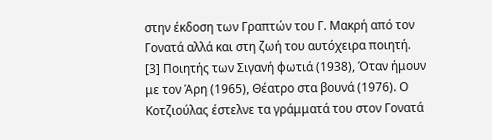στην έκδοση των Γραπτών του Γ. Μακρή από τον Γονατά αλλά και στη ζωή του αυτόχειρα ποιητή.
[3] Ποιητής των Σιγανή φωτιά (1938), Όταν ήμουν με τον Άρη (1965), Θέατρο στα βουνά (1976). Ο Κοτζιούλας έστελνε τα γράμματά του στον Γονατά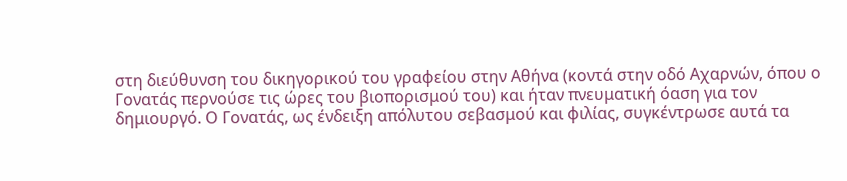στη διεύθυνση του δικηγορικού του γραφείου στην Αθήνα (κοντά στην οδό Αχαρνών, όπου ο Γονατάς περνούσε τις ώρες του βιοπορισμού του) και ήταν πνευματική όαση για τον δημιουργό. Ο Γονατάς, ως ένδειξη απόλυτου σεβασμού και φιλίας, συγκέντρωσε αυτά τα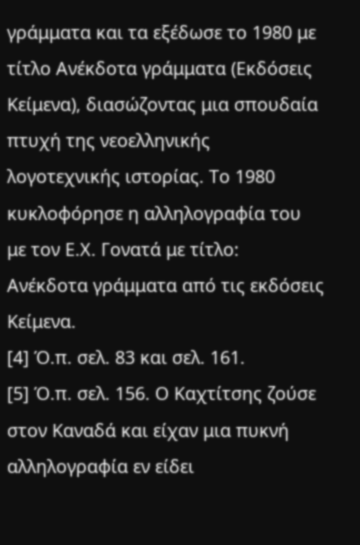γράμματα και τα εξέδωσε το 1980 με τίτλο Ανέκδοτα γράμματα (Εκδόσεις Κείμενα), διασώζοντας μια σπουδαία πτυχή της νεοελληνικής λογοτεχνικής ιστορίας. Το 1980 κυκλοφόρησε η αλληλογραφία του με τον Ε.Χ. Γονατά με τίτλο: Ανέκδοτα γράμματα από τις εκδόσεις Κείμενα.
[4] Ό.π. σελ. 83 και σελ. 161.
[5] Ό.π. σελ. 156. Ο Καχτίτσης ζούσε στον Καναδά και είχαν μια πυκνή αλληλογραφία εν είδει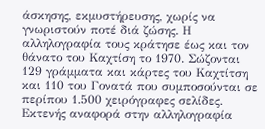άσκησης, εκμυστήρευσης, χωρίς να γνωριστούν ποτέ διά ζώσης. Η αλληλογραφία τους κράτησε έως και τον θάνατο του Καχτίση το 1970. Σώζονται 129 γράμματα και κάρτες του Καχτίτση και 110 του Γονατά που συμποσούνται σε περίπου 1.500 χειρόγραφες σελίδες. Εκτενής αναφορά στην αλληλογραφία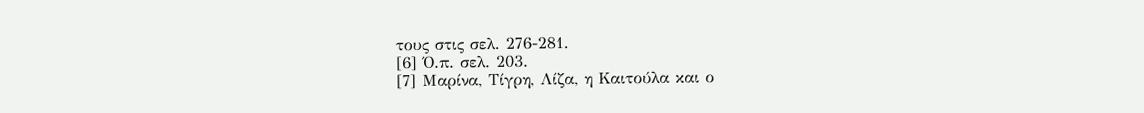τους στις σελ. 276-281.
[6] Ό.π. σελ. 203.
[7] Μαρίνα, Τίγρη, Λίζα, η Καιτούλα και ο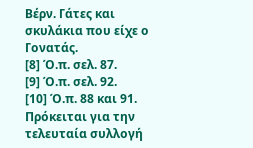Βέρν. Γάτες και σκυλάκια που είχε ο Γονατάς.
[8] Ό.π. σελ. 87.
[9] Ό.π. σελ. 92.
[10] Ό.π. 88 και 91. Πρόκειται για την τελευταία συλλογή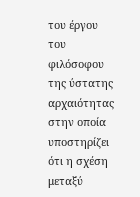του έργου του φιλόσοφου της ύστατης αρχαιότητας στην οποία υποστηρίζει ότι η σχέση μεταξύ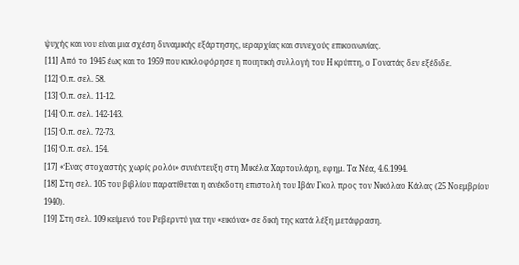ψυχής και νου είναι μια σχέση δυναμικής εξάρτησης, ιεραρχίας και συνεχούς επικοινωνίας.
[11] Από το 1945 έως και το 1959 που κυκλοφόρησε η ποιητική συλλογή του Η κρύπτη, ο Γονατάς δεν εξέδιδε.
[12] Ό.π. σελ. 58.
[13] Ό.π. σελ. 11-12.
[14] Ό.π. σελ. 142-143.
[15] Ό.π. σελ. 72-73.
[16] Ό.π. σελ. 154.
[17] «Ένας στοχαστής χωρίς ρολόι» συνέντευξη στη Μικέλα Χαρτουλάρη, εφημ. Τα Νέα, 4.6.1994.
[18] Στη σελ. 105 του βιβλίου παρατίθεται η ανέκδοτη επιστολή του Ιβάν Γκολ προς τον Νικόλαο Κάλας (25 Νοεμβρίου 1940).
[19] Στη σελ. 109 κείμενό του Ρεβερντύ για την «εικόνα» σε δική της κατά λέξη μετάφραση.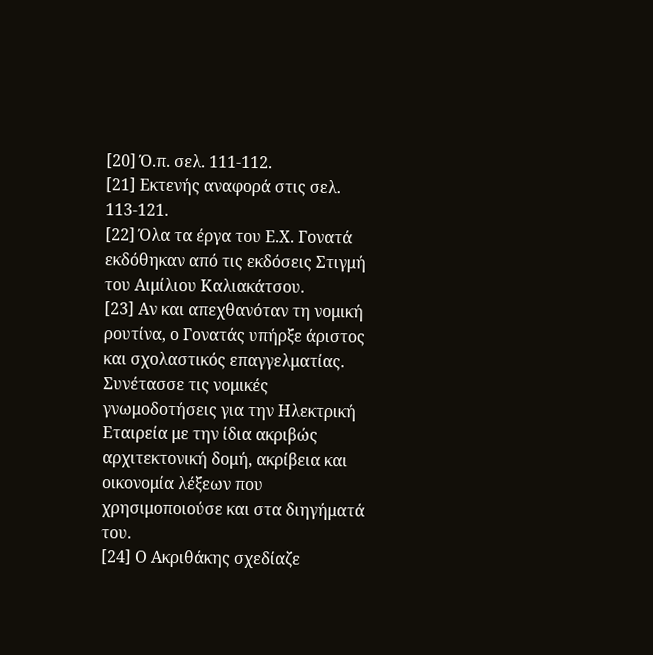[20] Ό.π. σελ. 111-112.
[21] Εκτενής αναφορά στις σελ. 113-121.
[22] Όλα τα έργα του Ε.Χ. Γονατά εκδόθηκαν από τις εκδόσεις Στιγμή του Αιμίλιου Καλιακάτσου.
[23] Αν και απεχθανόταν τη νομική ρουτίνα, ο Γονατάς υπήρξε άριστος και σχολαστικός επαγγελματίας. Συνέτασσε τις νομικές γνωμοδοτήσεις για την Ηλεκτρική Εταιρεία με την ίδια ακριβώς αρχιτεκτονική δομή, ακρίβεια και οικονομία λέξεων που χρησιμοποιούσε και στα διηγήματά του.
[24] Ο Ακριθάκης σχεδίαζε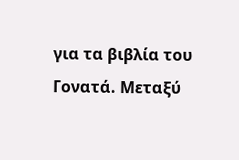για τα βιβλία του Γονατά. Μεταξύ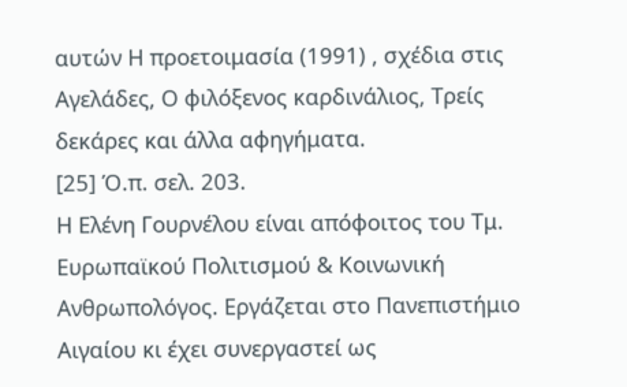αυτών Η προετοιμασία (1991) , σχέδια στις Αγελάδες, Ο φιλόξενος καρδινάλιος, Τρείς δεκάρες και άλλα αφηγήματα.
[25] Ό.π. σελ. 203.
Η Ελένη Γουρνέλου είναι απόφοιτος του Τμ. Ευρωπαϊκού Πολιτισμού & Κοινωνική Ανθρωπολόγος. Εργάζεται στο Πανεπιστήμιο Αιγαίου κι έχει συνεργαστεί ως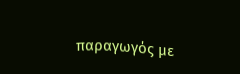παραγωγός με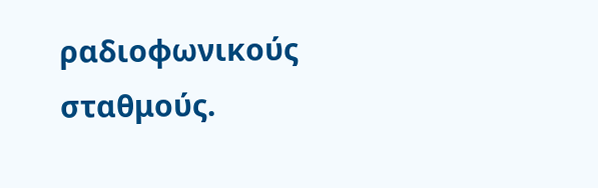ραδιοφωνικούς σταθμούς.